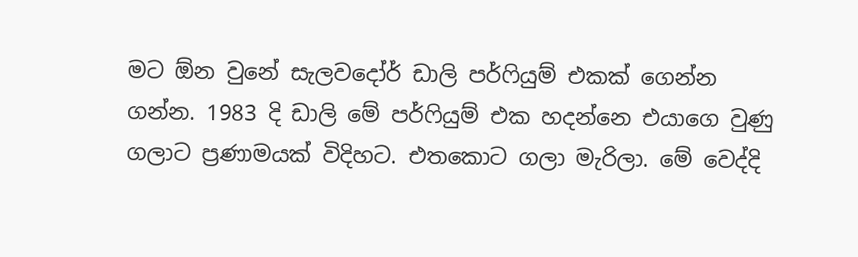මට ඕන වුනේ සැලවදෝර් ඩාලි පර්ෆියුම් එකක් ගෙන්න ගන්න. 1983 දි ඩාලි මේ පර්ෆියුම් එක හදන්නෙ එයාගෙ වුණු ගලාට ප්‍රණාමයක් විදිහට. එතකොට ගලා මැරිලා. මේ වෙද්දි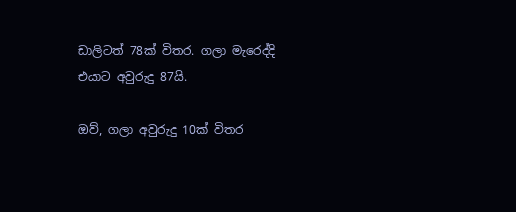ඩාලිටත් 78ක් විතර. ගලා මැරෙද්දි එයාට අවුරුදු 87යි.

ඔව්, ගලා අවුරුදු 10ක් විතර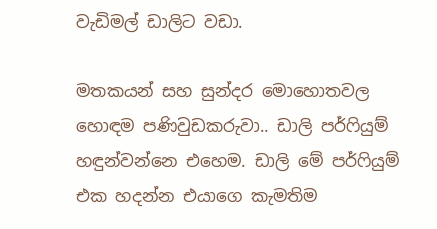වැඩිමල් ඩාලිට වඩා.

මතකයන් සහ සුන්දර මොහොතවල හොඳම පණිවුඩකරුවා.. ඩාලි පර්ෆියුම් හඳුන්වන්නෙ එහෙම. ඩාලි මේ පර්ෆියුම් එක හදන්න එයාගෙ කැමතිම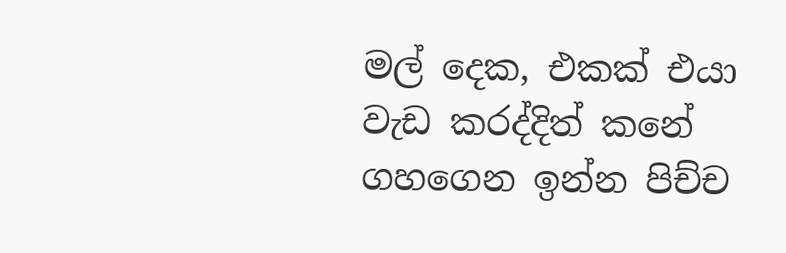මල් දෙක, එකක් එයා වැඩ කරද්දිත් කනේ ගහගෙන ඉන්න පිච්ච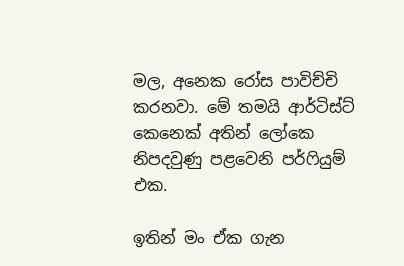මල, අනෙක රෝස පාවිච්චි කරනවා. මේ තමයි ආර්ටිස්ට් කෙනෙක් අතින් ලෝකෙ නිපදවුණු පළවෙනි පර්ෆියුම් එක.

ඉතින් මං ඒක ගැන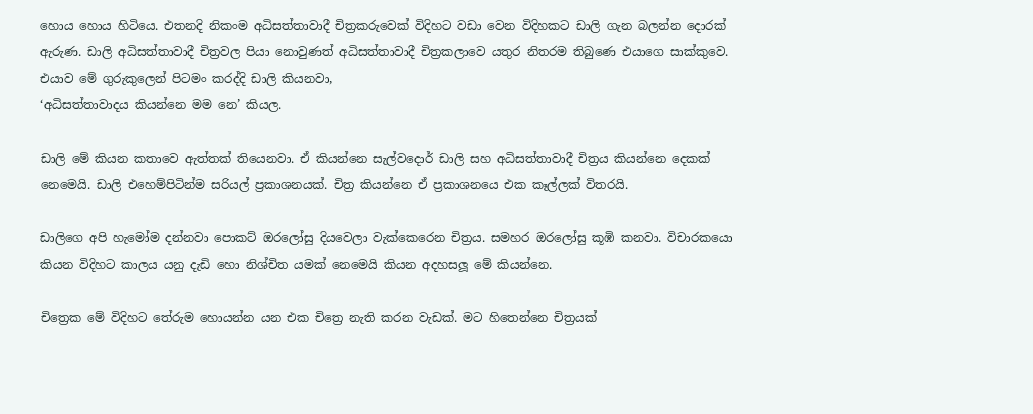හොය හොය හිටියෙ. එතනදි නිකංම අධිසත්තාවාදී චිත්‍රකරුවෙක් විදිහට වඩා වෙන විදිහකට ඩාලි ගැන බලන්න දොරක් ඇරුණ. ඩාලි අධිසත්තාවාදී චිත්‍රවල පියා නොවුණත් අධිසත්තාවාදී චිත්‍රකලාවෙ යතුර නිතරම තිබුණෙ එයාගෙ සාක්කුවෙ. එයාව මේ ගුරුකුලෙන් පිටමං කරද්දි ඩාලි කියනවා,
‘අධිසත්තාවාදය කියන්නෙ මම නෙ’ කියල.

ඩාලි මේ කියන කතාවෙ ඇත්තක් තියෙනවා. ඒ කියන්නෙ සැල්වදොර් ඩාලි සහ අධිසත්තාවාදී චිත්‍රය කියන්නෙ දෙකක් නෙමෙයි. ඩාලි එහෙම්පිටින්ම සරියල් ප්‍රකාශනයක්. චිත්‍ර කියන්නෙ ඒ ප්‍රකාශනයෙ එක කෑල්ලක් විතරයි.

ඩාලිගෙ අපි හැමෝම දන්නවා පොකට් ඔරලෝසු දියවෙලා වැක්කෙරෙන චිත්‍රය. සමහර ඔරලෝසු කූඹි කනවා. විචාරකයො කියන විදිහට කාලය යනු දැඩි හො නිශ්චිත යමක් නෙමෙයි කියන අදහසලූ මේ කියන්නෙ.

චිත්‍රෙක මේ විදිහට තේරුම හොයන්න යන එක චිත්‍රෙ නැති කරන වැඩක්. මට හිතෙන්නෙ චිත්‍රයක්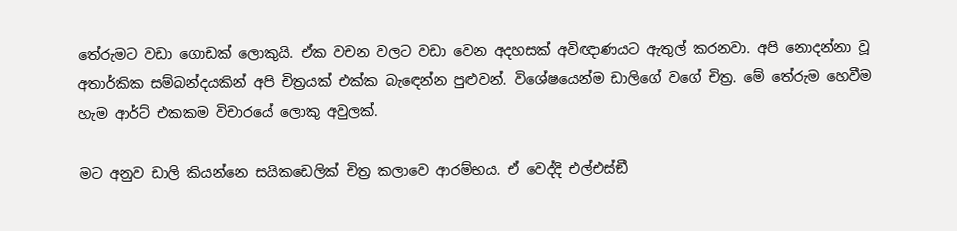තේරුමට වඩා ගොඩක් ලොකුයි. ඒක වචන වලට වඩා වෙන අදහසක් අවිඥාණයට ඇතුල් කරනවා. අපි නොදන්නා වූ අතාර්කික සම්බන්දයකින් අපි චිත්‍රයක් එක්ක බැඳෙන්න පුළුවන්. විශේෂයෙන්ම ඩාලිගේ වගේ චිත්‍ර. මේ තේරුම හෙවීම හැම ආර්ට් එකකම විචාරයේ ලොකු අවුලක්.

මට අනුව ඩාලි කියන්නෙ සයිකඩෙලික් චිත්‍ර කලාවෙ ආරම්භය. ඒ වෙද්දි එල්එස්ඞී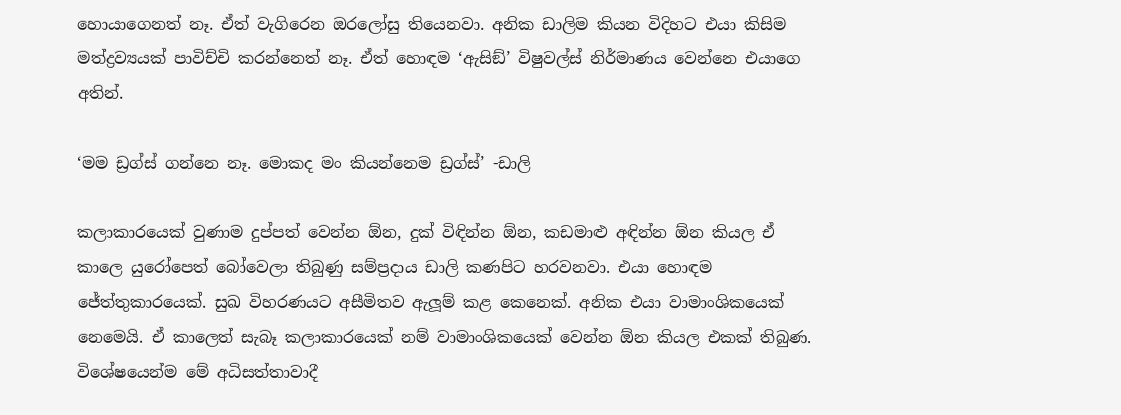හොයාගෙනත් නෑ. ඒත් වැගිරෙන ඔරලෝසු තියෙනවා. අනික ඩාලිම කියන විදිහට එයා කිසිම මත්ද්‍රව්‍යයක් පාවිච්චි කරන්නෙත් නෑ. ඒත් හොඳම ‘ඇසිඞ්’ විෂුවල්ස් නිර්මාණය වෙන්නෙ එයාගෙ අතින්.

‘මම ඩ්‍රග්ස් ගන්නෙ නෑ. මොකද මං කියන්නෙම ඩ්‍රග්ස්’ -ඩාලි

කලාකාරයෙක් වුණාම දුප්පත් වෙන්න ඕන, දුක් විඳින්න ඕන, කඩමාළු අඳින්න ඕන කියල ඒ කාලෙ යුරෝපෙත් බෝවෙලා තිබුණු සම්ප්‍රදාය ඩාලි කණපිට හරවනවා. එයා හොඳම ජේත්තුකාරයෙක්. සුඛ විහරණයට අසීමිතව ඇලූම් කළ කෙනෙක්. අනික එයා වාමාංශිකයෙක් නෙමෙයි. ඒ කාලෙත් සැබෑ කලාකාරයෙක් නම් වාමාංශිකයෙක් වෙන්න ඕන කියල එකක් තිබුණ. විශේෂයෙන්ම මේ අධිසත්තාවාදී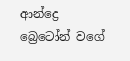ආන්ද්‍රෙ බ්‍රෙටෝන් වගේ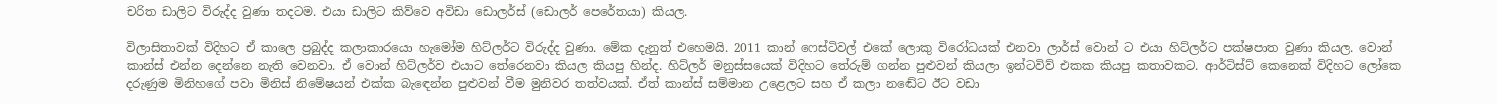චරිත ඩාලිට විරුද්ද වුණා තදටම. එයා ඩාලිට කිව්වෙ අවිඩා ඩොලර්ස් (ඩොලර් පෙරේතයා) කියල.

විලාසිතාවක් විදිහට ඒ කාලෙ ප්‍රබුද්ද කලාකාරයො හැමෝම හිට්ලර්ට විරුද්ද වුණා. මේක දැනුත් එහෙමයි. 2011 කාන් ෆෙස්ටිවල් එකේ ලොකු විරෝධයක් එනවා ලාර්ස් වොන් ට එයා හිට්ලර්ට පක්ෂපාත වුණා කියල. වොන් කාන්ස් එන්න දෙන්නෙ නැති වෙනවා. ඒ වොන් හිට්ලර්ව එයාට තේරෙනවා කියල කියපු හින්ද. හිට්ලර් මනුස්සයෙක් විදිහට තේරුම් ගන්න පුළුවන් කියලා ඉන්ටවිව් එකක කියපු කතාවකට. ආර්ටිස්ට් කෙනෙක් විදිහට ලෝකෙ දරුණුම මිනිහගේ පවා මිනිස් නිමේෂයන් එක්ක බැඳෙන්න පුළුවන් වීම මුනිවර තත්වයක්. ඒත් කාන්ස් සම්මාන උළෙලට සහ ඒ කලා නඬේට ඊට වඩා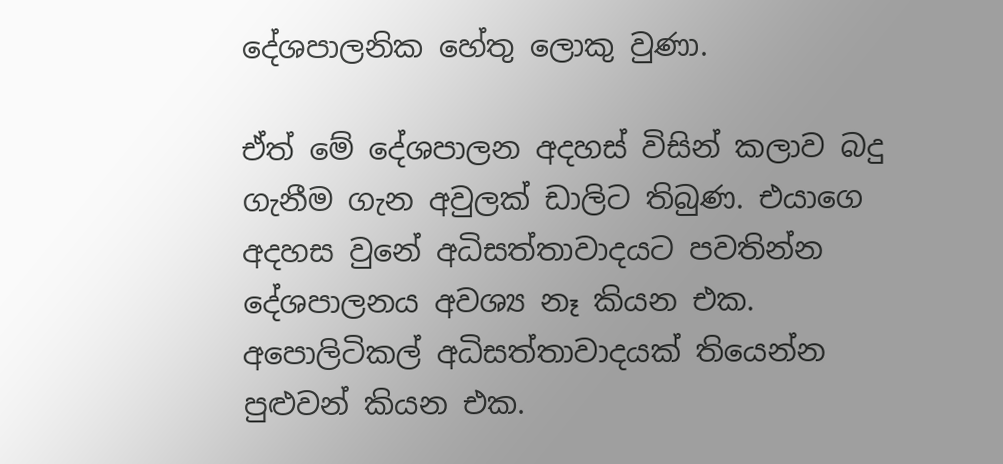දේශපාලනික හේතු ලොකු වුණා.

ඒත් මේ දේශපාලන අදහස් විසින් කලාව බදු ගැනීම ගැන අවුලක් ඩාලිට තිබුණ. එයාගෙ අදහස වුනේ අධිසත්තාවාදයට පවතින්න දේශපාලනය අවශ්‍ය නෑ කියන එක. අපොලිටිකල් අධිසත්තාවාදයක් තියෙන්න පුළුවන් කියන එක.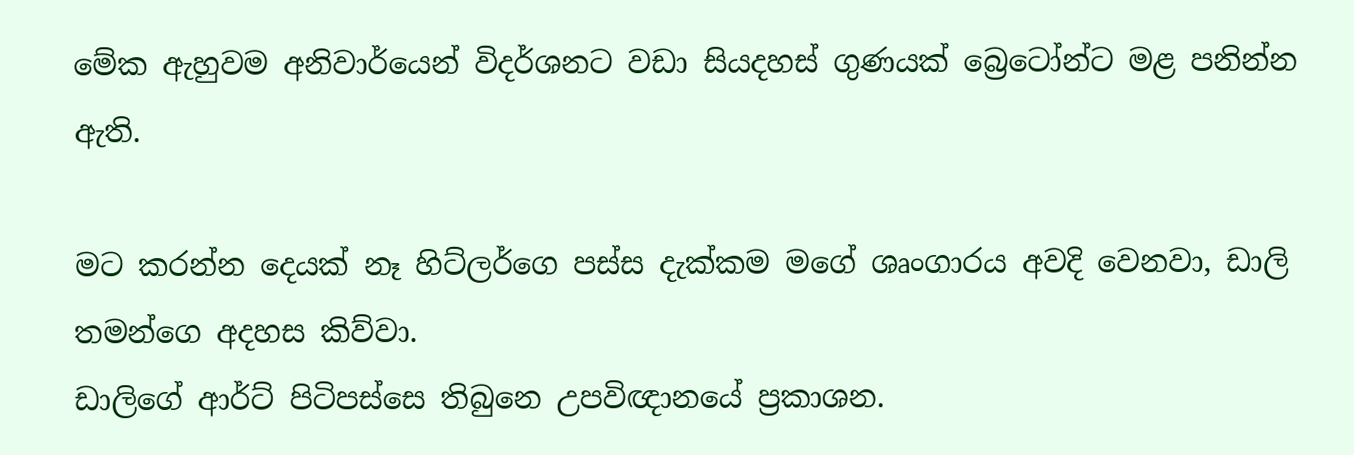මේක ඇහුවම අනිවාර්යෙන් විදර්ශනට වඩා සියදහස් ගුණයක් බ්‍රෙටෝන්ට මළ පනින්න ඇති.

මට කරන්න දෙයක් නෑ හිට්ලර්ගෙ පස්ස දැක්කම මගේ ශෘංගාරය අවදි වෙනවා, ඩාලි තමන්ගෙ අදහස කිව්වා.
ඩාලිගේ ආර්ට් පිටිපස්සෙ තිබුනෙ උපවිඥානයේ ප්‍රකාශන.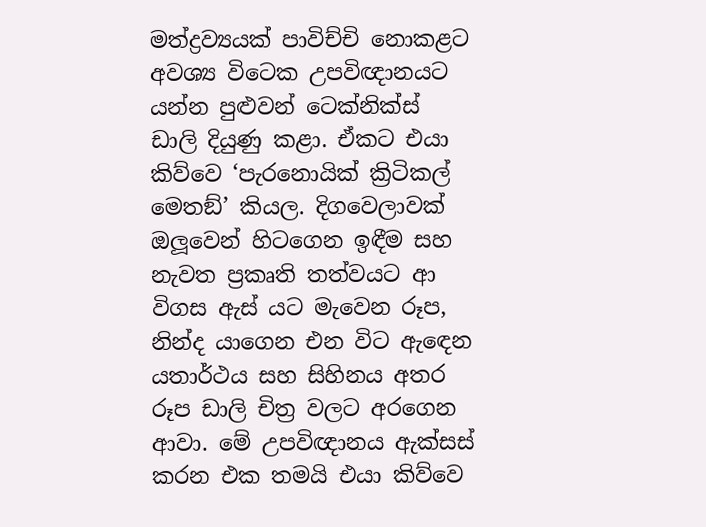මත්ද්‍රව්‍යයක් පාවිච්චි නොකළට අවශ්‍ය විටෙක උපවිඥානයට යන්න පුළුවන් ටෙක්නික්ස් ඩාලි දියුණු කළා. ඒකට එයා කිව්වෙ ‘පැරනොයික් ක්‍රිටිකල් මෙතඞ්’ කියල. දිගවෙලාවක් ඔලූවෙන් හිටගෙන ඉඳීම සහ නැවත ප්‍රකෘති තත්වයට ආ විගස ඇස් යට මැවෙන රූප, නින්ද යාගෙන එන විට ඇඳෙන යතාර්ථය සහ සිහිනය අතර රූප ඩාලි චිත්‍ර වලට අරගෙන ආවා. මේ උපවිඥානය ඇක්සස් කරන එක තමයි එයා කිව්වෙ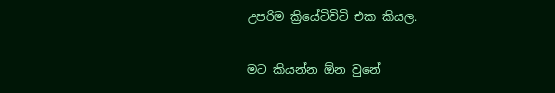උපරිම ක්‍රියේටිවිටි එක කියල.

මට කියන්න ඕන වුනේ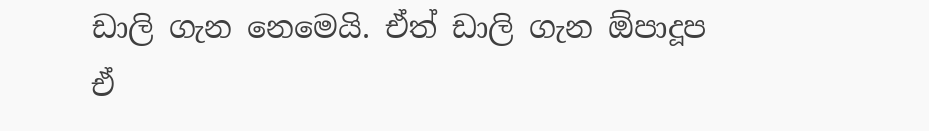ඩාලි ගැන නෙමෙයි. ඒත් ඩාලි ගැන ඕපාදූප ඒ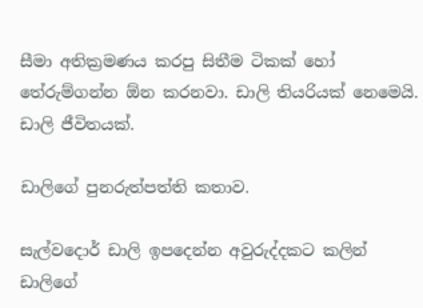සීමා අතික්‍රමණය කරපු සිතීම ටිකක් හෝ තේරුම්ගන්න ඕන කරනවා. ඩාලි තියරියක් නෙමෙයි. ඩාලි ජීවිතයක්.

ඩාලිගේ පුනරුත්පත්ති කතාව.

සැල්වදොර් ඩාලි ඉපදෙන්න අවුරුද්දකට කලින් ඩාලිගේ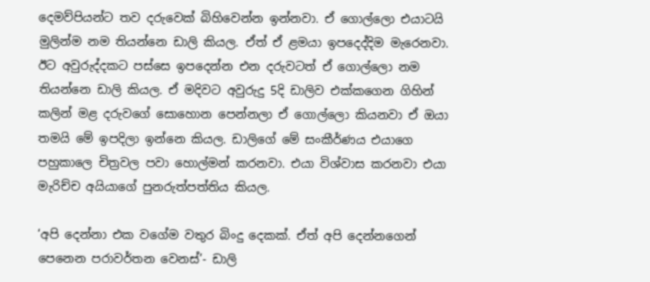දෙමව්පියන්ට තව දරුවෙක් බිහිවෙන්න ඉන්නවා. ඒ ගොල්ලො එයාටයි මුලින්ම නම තියන්නෙ ඩාලි කියල. ඒත් ඒ ළමයා ඉපදෙද්දිම මැරෙනවා. ඊට අවුරුද්දකට පස්සෙ ඉපදෙන්න එන දරුවටත් ඒ ගොල්ලො නම තියන්නෙ ඩාලි කියල. ඒ මදිවට අවුරුදු 5දි ඩාලිව එක්කගෙන ගිහින් කලින් මළ දරුවගේ සොහොන පෙන්නලා ඒ ගොල්ලො කියනවා ඒ ඔයා තමයි මේ ඉපදිලා ඉන්නෙ කියල. ඩාලිගේ මේ සංකීර්ණය එයාගෙ පහුකාලෙ චිත්‍රවල පවා හොල්මන් කරනවා. එයා විශ්වාස කරනවා එයා මැරිච්ච අයියාගේ පුනරුත්පත්තිය කියල.

‘අපි දෙන්නා එක වගේම වතුර බිංදු දෙකක්. ඒත් අපි දෙන්නගෙන් පෙනෙන පරාවර්තන වෙනස්’- ඩාලි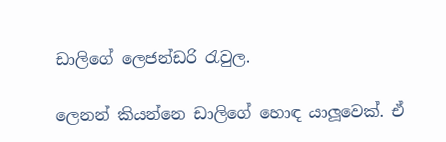ඩාලිගේ ලෙජන්ඩරි රැවුල.

ලෙනන් කියන්නෙ ඩාලිගේ හොඳ යාලූවෙක්. ඒ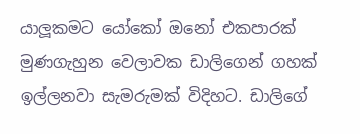යාලූකමට යෝකෝ ඔනෝ එකපාරක් මුණගැහුන වෙලාවක ඩාලිගෙන් ගහක් ඉල්ලනවා සැමරුමක් විදිහට. ඩාලිගේ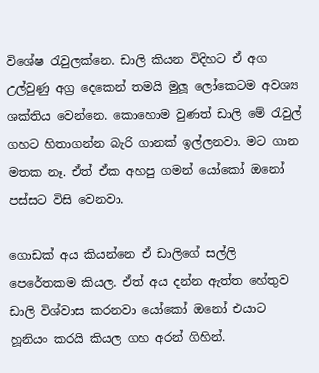විශේෂ රැවුලක්නෙ. ඩාලි කියන විදිහට ඒ අග උල්වුණු අග්‍ර දෙකෙන් තමයි මුලූ ලෝකෙටම අවශ්‍ය ශක්තිය වෙන්නෙ. කොහොම වුණත් ඩාලි මේ රැවුල් ගහට හිතාගන්න බැරි ගානක් ඉල්ලනවා. මට ගාන මතක නෑ. ඒත් ඒක අහපු ගමන් යෝකෝ ඔනෝ පස්සට විසි වෙනවා.

ගොඩක් අය කියන්නෙ ඒ ඩාලිගේ සල්ලි පෙරේතකම කියල. ඒත් අය දන්න ඇත්ත හේතුව ඩාලි විශ්වාස කරනවා යෝකෝ ඔනෝ එයාට හූනියං කරයි කියල ගහ අරන් ගිහින්.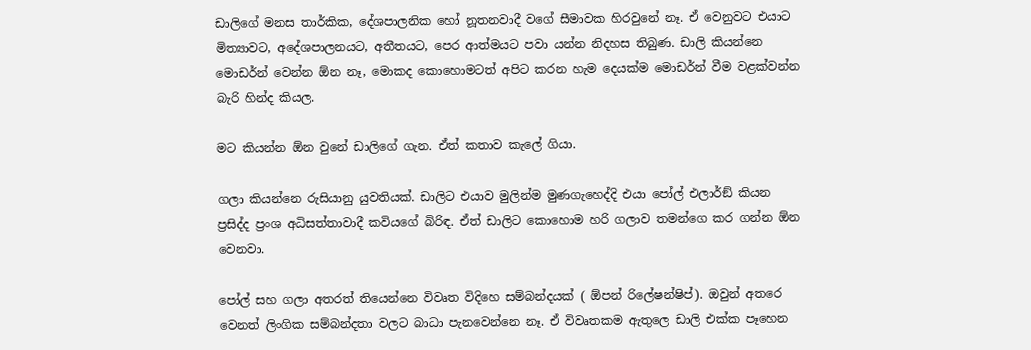ඩාලිගේ මනස තාර්කික, දේශපාලනික හෝ නූතනවාදී වගේ සීමාවක හිරවුනේ නෑ. ඒ වෙනුවට එයාට මිත්‍යාවට, අදේශපාලනයට, අතීතයට, පෙර ආත්මයට පවා යන්න නිදහස තිබුණ. ඩාලි කියන්නෙ මොඩර්න් වෙන්න ඕන නෑ, මොකද කොහොමටත් අපිට කරන හැම දෙයක්ම මොඩර්න් වීම වළක්වන්න බැරි හින්ද කියල.

මට කියන්න ඕන වුනේ ඩාලිගේ ගැන. ඒත් කතාව කැලේ ගියා.

ගලා කියන්නෙ රුසියානු යුවතියක්. ඩාලිට එයාව මුලින්ම මුණගැහෙද්දි එයා පෝල් එලාර්ඞ් කියන ප්‍රසිද්ද ප්‍රංශ අධිසත්තාවාදී කවියගේ බිරිඳ. ඒත් ඩාලිට කොහොම හරි ගලාව තමන්ගෙ කර ගන්න ඕන වෙනවා.

පෝල් සහ ගලා අතරත් තියෙන්නෙ විවෘත විදිහෙ සම්බන්දයක් ( ඕපන් රිලේෂන්ෂිප්). ඔවුන් අතරෙ වෙනත් ලිංගික සම්බන්දතා වලට බාධා පැනවෙන්නෙ නෑ. ඒ විවෘතකම ඇතුලෙ ඩාලි එක්ක පෑහෙන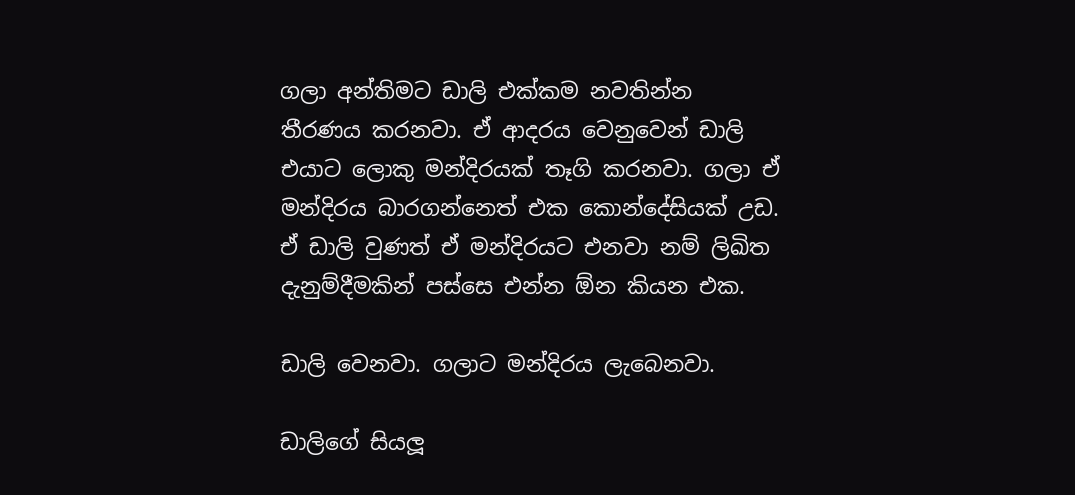ගලා අන්තිමට ඩාලි එක්කම නවතින්න තීරණය කරනවා. ඒ ආදරය වෙනුවෙන් ඩාලි එයාට ලොකු මන්දිරයක් තෑගි කරනවා. ගලා ඒ මන්දිරය බාරගන්නෙත් එක කොන්දේසියක් උඩ. ඒ ඩාලි වුණත් ඒ මන්දිරයට එනවා නම් ලිඛිත දැනුම්දීමකින් පස්සෙ එන්න ඕන කියන එක.

ඩාලි වෙනවා. ගලාට මන්දිරය ලැබෙනවා.

ඩාලිගේ සියලූ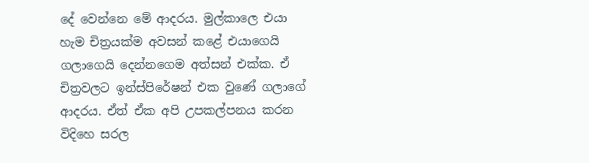දේ වෙන්නෙ මේ ආදරය. මුල්කාලෙ එයා හැම චිත්‍රයක්ම අවසන් කළේ එයාගෙයි ගලාගෙයි දෙන්නගෙම අත්සන් එක්ක. ඒ චිත්‍රවලට ඉන්ස්පිරේෂන් එක වුණේ ගලාගේ ආදරය. ඒත් ඒක අපි උපකල්පනය කරන විදිහෙ සරල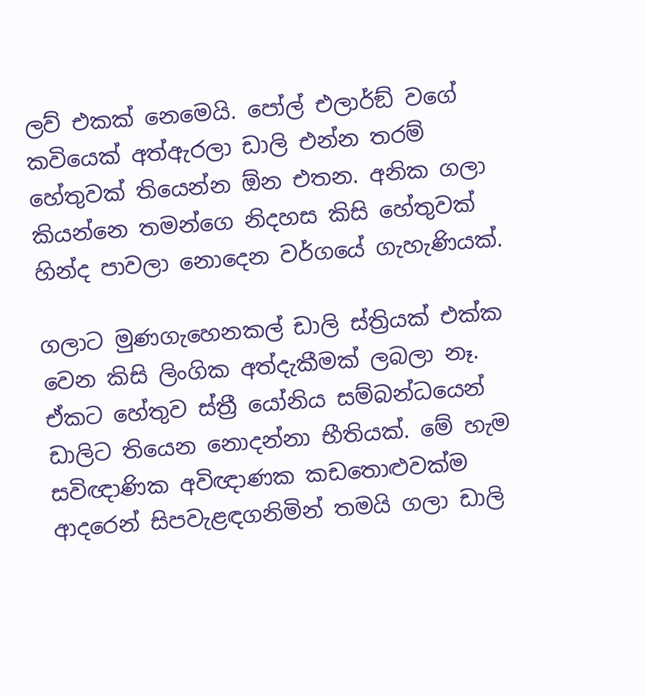ලව් එකක් නෙමෙයි. පෝල් එලාර්ඞ් වගේ කවියෙක් අත්ඇරලා ඩාලි එන්න තරම් හේතුවක් තියෙන්න ඕන එතන. අනික ගලා කියන්නෙ තමන්ගෙ නිදහස කිසි හේතුවක් හින්ද පාවලා නොදෙන වර්ගයේ ගැහැණියක්.

ගලාට මුණගැහෙනකල් ඩාලි ස්ත්‍රියක් එක්ක වෙන කිසි ලිංගික අත්දැකීමක් ලබලා නෑ. ඒකට හේතුව ස්ත්‍රී යෝනිය සම්බන්ධයෙන් ඩාලිට තියෙන නොදන්නා භීතියක්. මේ හැම සවිඥාණික අවිඥාණක කඩතොළුවක්ම ආදරෙන් සිපවැළඳගනිමින් තමයි ගලා ඩාලි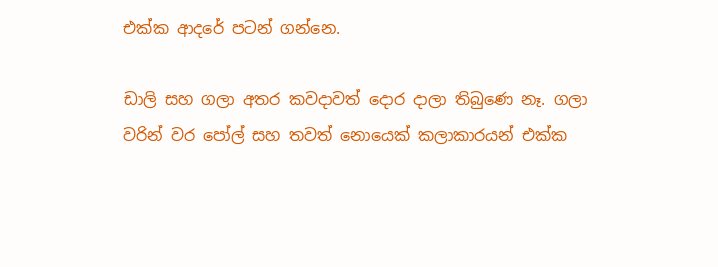එක්ක ආදරේ පටන් ගන්නෙ.

ඩාලි සහ ගලා අතර කවදාවත් දොර දාලා තිබුණෙ නෑ. ගලා වරින් වර පෝල් සහ තවත් නොයෙක් කලාකාරයන් එක්ක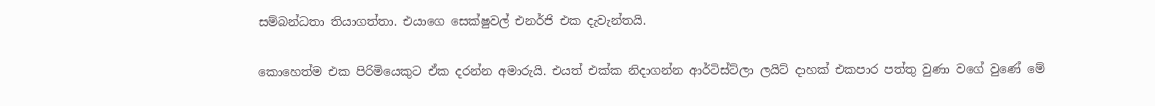සම්බන්ධතා තියාගත්තා. එයාගෙ සෙක්ෂුවල් එනර්ජි එක දැවැන්තයි.

කොහෙත්ම එක පිරිමියෙකුට ඒක දරන්න අමාරුයි. එයත් එක්ක නිදාගන්න ආර්ටිස්ට්ලා ලයිට් දාහක් එකපාර පත්තු වුණා වගේ වුණේ මේ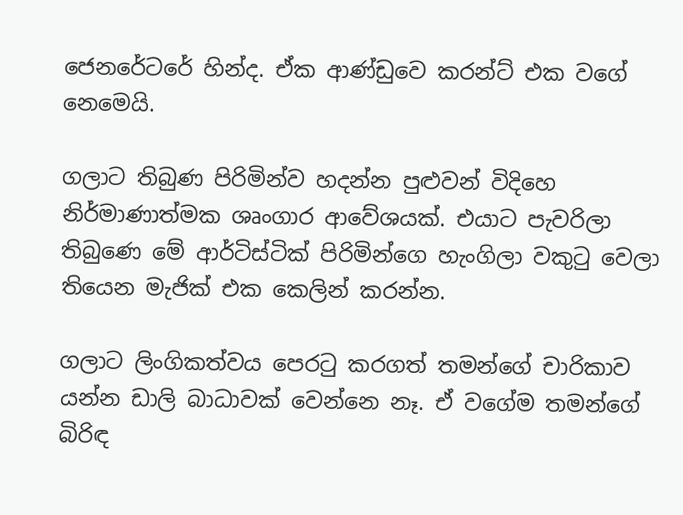ජෙනරේටරේ හින්ද. ඒක ආණ්ඩුවෙ කරන්ට් එක වගේ නෙමෙයි.

ගලාට තිබුණ පිරිමින්ව හදන්න පුළුවන් විදිහෙ නිර්මාණාත්මක ශෘංගාර ආවේශයක්. එයාට පැවරිලා තිබුණෙ මේ ආර්ටිස්ටික් පිරිමින්ගෙ හැංගිලා වකුටු වෙලා තියෙන මැජික් එක කෙලින් කරන්න.

ගලාට ලිංගිකත්වය පෙරටු කරගත් තමන්ගේ චාරිකාව යන්න ඩාලි බාධාවක් වෙන්නෙ නෑ. ඒ වගේම තමන්ගේ බිරිඳ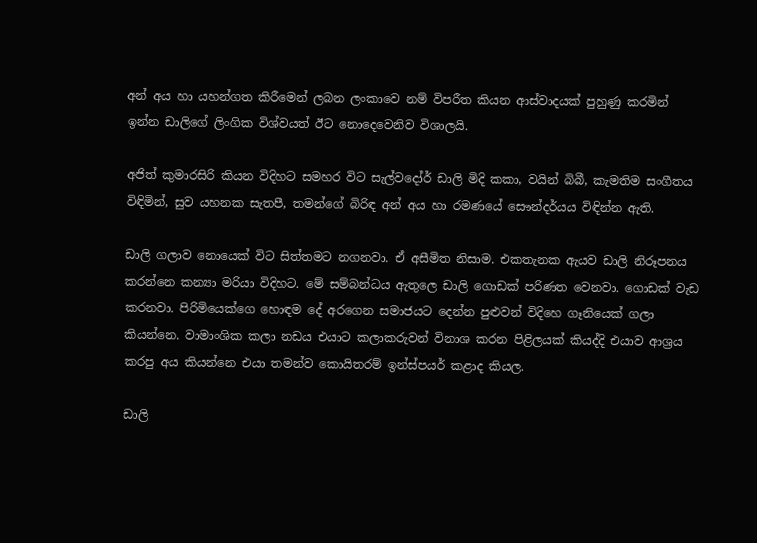අන් අය හා යහන්ගත කිරීමෙන් ලබන ලංකාවෙ නම් විපරීත කියන ආස්වාදයක් පුහුණු කරමින් ඉන්න ඩාලිගේ ලිංගික විශ්වයත් ඊට නොදෙවෙනිව විශාලයි.

අජිත් කුමාරසිරි කියන විදිහට සමහර විට සැල්වදෝර් ඩාලි මිදි කකා, වයින් බිබී, කැමතිම සංගීතය විඳිමින්, සුව යහනක සැතපී, තමන්ගේ බිරිඳ අන් අය හා රමණයේ සෞන්දර්යය විඳින්න ඇති.

ඩාලි ගලාව නොයෙක් විට සිත්තමට නගනවා. ඒ අසීමිත නිසාම. එකතැනක ඇයව ඩාලි නිරූපනය කරන්නෙ කන්‍යා මරියා විදිහට. මේ සම්බන්ධය ඇතුලෙ ඩාලි ගොඩක් පරිණත වෙනවා. ගොඩක් වැඩ කරනවා. පිරිමියෙක්ගෙ හොඳම දේ අරගෙන සමාජයට දෙන්න පුළුවන් විදිහෙ ගෑනියෙක් ගලා කියන්නෙ. වාමාංශික කලා නඩය එයාට කලාකරුවන් විනාශ කරන පිළිලයක් කියද්දි එයාව ආශ්‍රය කරපු අය කියන්නෙ එයා තමන්ව කොයිතරම් ඉන්ස්පයර් කළාද කියල.

ඩාලි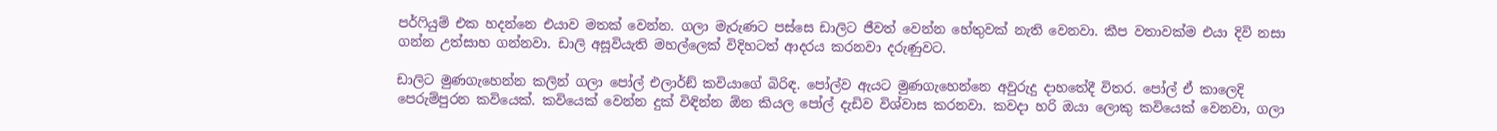පර්ෆියුම් එක හදන්නෙ එයාව මතක් වෙන්න. ගලා මැරුණට පස්සෙ ඩාලිට ජීවත් වෙන්න හේතුවක් නැති වෙනවා. කීප වතාවක්ම එයා දිවි නසා ගන්න උත්සාහ ගන්නවා. ඩාලි අසූවියැති මහල්ලෙක් විදිහටත් ආදරය කරනවා දරුණුවට.

ඩාලිට මුණගැහෙන්න කලින් ගලා පෝල් එලාර්ඞ් කවියාගේ බිරිඳ. පෝල්ව ඇයට මුණගැහෙන්නෙ අවුරුදු දාහතේදී විතර. පෝල් ඒ කාලෙදි පෙරුම්පුරන කවියෙක්. කවියෙක් වෙන්න දුක් විඳින්න ඕන කියල පෝල් දැඩිව විශ්වාස කරනවා. කවදා හරි ඔයා ලොකු කවියෙක් වෙනවා, ගලා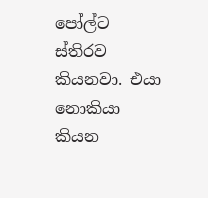පෝල්ට ස්තිරව කියනවා. එයා නොකියා කියන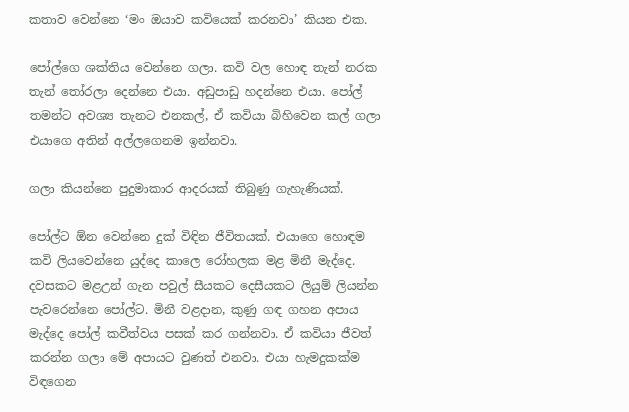කතාව වෙන්නෙ ‘මං ඔයාව කවියෙක් කරනවා’ කියන එක.

පෝල්ගෙ ශක්තිය වෙන්නෙ ගලා. කවි වල හොඳ තැන් නරක තැන් තෝරලා දෙන්නෙ එයා. අඩුපාඩු හදන්නෙ එයා. පෝල් තමන්ට අවශ්‍ය තැනට එනකල්, ඒ කවියා බිහිවෙන කල් ගලා එයාගෙ අතින් අල්ලගෙනම ඉන්නවා.

ගලා කියන්නෙ පුදුමාකාර ආදරයක් තිබුණු ගැහැණියක්.

පෝල්ට ඕන වෙන්නෙ දුක් විඳින ජීවිතයක්. එයාගෙ හොඳම කවි ලියවෙන්නෙ යුද්දෙ කාලෙ රෝහලක මළ මිනී මැද්දෙ. දවසකට මළඋන් ගැන පවුල් සීයකට දෙසීයකට ලියුම් ලියන්න පැවරෙන්නෙ පෝල්ට. මිනී වළදාන, කුණු ගඳ ගහන අපාය මැද්දෙ පෝල් කවීත්වය පසක් කර ගන්නවා. ඒ කවියා ජීවත් කරන්න ගලා මේ අපායට වුණත් එනවා. එයා හැමදුකක්ම විඳගෙන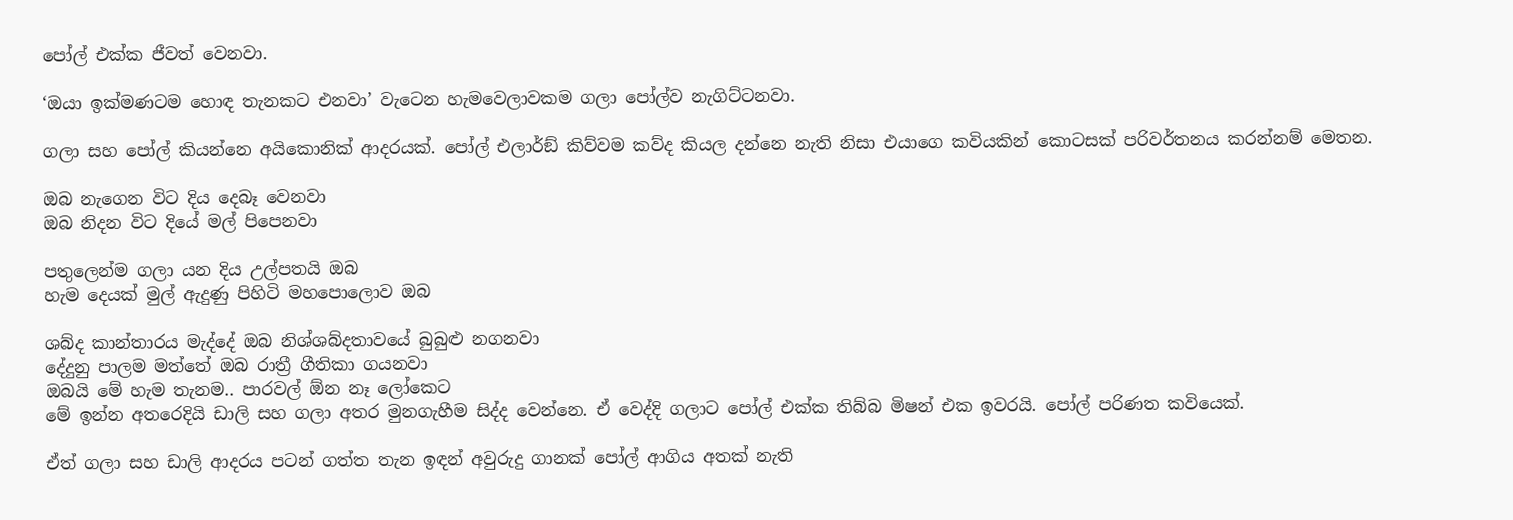පෝල් එක්ක ජීවත් වෙනවා.

‘ඔයා ඉක්මණටම හොඳ තැනකට එනවා’ වැටෙන හැමවෙලාවකම ගලා පෝල්ව නැගිට්ටනවා.

ගලා සහ පෝල් කියන්නෙ අයිකොනික් ආදරයක්. පෝල් එලාර්ඞ් කිව්වම කව්ද කියල දන්නෙ නැති නිසා එයාගෙ කවියකින් කොටසක් පරිවර්තනය කරන්නම් මෙතන.

ඔබ නැගෙන විට දිය දෙබෑ වෙනවා
ඔබ නිදන විට දියේ මල් පිපෙනවා

පතුලෙන්ම ගලා යන දිය උල්පතයි ඔබ
හැම දෙයක් මුල් ඇදුණු පිහිටි මහපොලොව ඔබ

ශබ්ද කාන්තාරය මැද්දේ ඔබ නිශ්ශබ්දතාවයේ බුබුළු නගනවා
දේදුනු පාලම මත්තේ ඔබ රාත්‍රී ගීතිකා ගයනවා
ඔබයි මේ හැම තැනම.. පාරවල් ඕන නෑ ලෝකෙට
මේ ඉන්න අතරෙදියි ඩාලි සහ ගලා අතර මුනගැහීම සිද්ද වෙන්නෙ. ඒ වෙද්දි ගලාට පෝල් එක්ක තිබ්බ මිෂන් එක ඉවරයි. පෝල් පරිණත කවියෙක්.

ඒත් ගලා සහ ඩාලි ආදරය පටන් ගත්ත තැන ඉඳන් අවුරුදු ගානක් පෝල් ආගිය අතක් නැති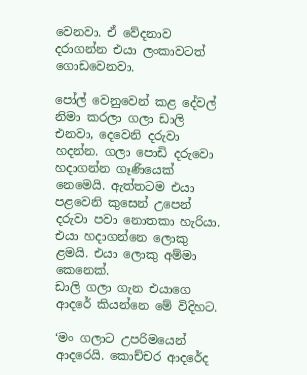වෙනවා. ඒ වේදනාව දරාගන්න එයා ලංකාවටත් ගොඩවෙනවා.

පෝල් වෙනුවෙන් කළ දේවල් නිමා කරලා ගලා ඩාලි එනවා, දෙවෙනි දරුවා හදන්න. ගලා පොඩි දරුවො හදාගන්න ගෑණියෙක් නෙමෙයි. ඇත්තටම එයා පළවෙනි කුසෙන් උපෙන් දරුවා පවා නොතකා හැරියා. එයා හදාගන්නෙ ලොකු ළමයි. එයා ලොකු අම්මා කෙනෙක්.
ඩාලි ගලා ගැන එයාගෙ ආදරේ කියන්නෙ මේ විදිහට.

‘මං ගලාට උපරිමයෙන් ආදරෙයි. කොච්චර ආදරේද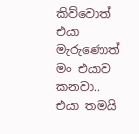කිව්වොත් එයා මැරුණොත් මං එයාව කනවා.. එයා තමයි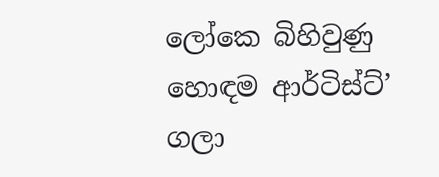ලෝකෙ බිහිවුණු හොඳම ආර්ටිස්ට්’
ගලා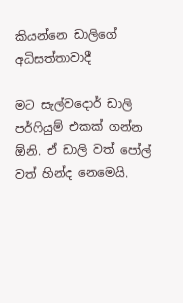කියන්නෙ ඩාලිගේ අධිසත්තාවාදී

මට සැල්වදොර් ඩාලි පර්ෆියුම් එකක් ගන්න ඕනි. ඒ ඩාලි වත් පෝල් වත් හින්ද නෙමෙයි.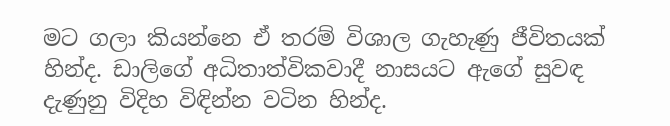මට ගලා කියන්නෙ ඒ තරම් විශාල ගැහැණු ජීවිතයක් හින්ද. ඩාලිගේ අධිතාත්විකවාදී නාසයට ඇගේ සුවඳ දැණුනු විදිහ විඳින්න වටින හින්ද.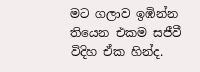මට ගලාව ඉඹින්න තියෙන එකම සජීවී විදිහ ඒක හින්ද.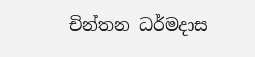චින්තන ධර්මදාස